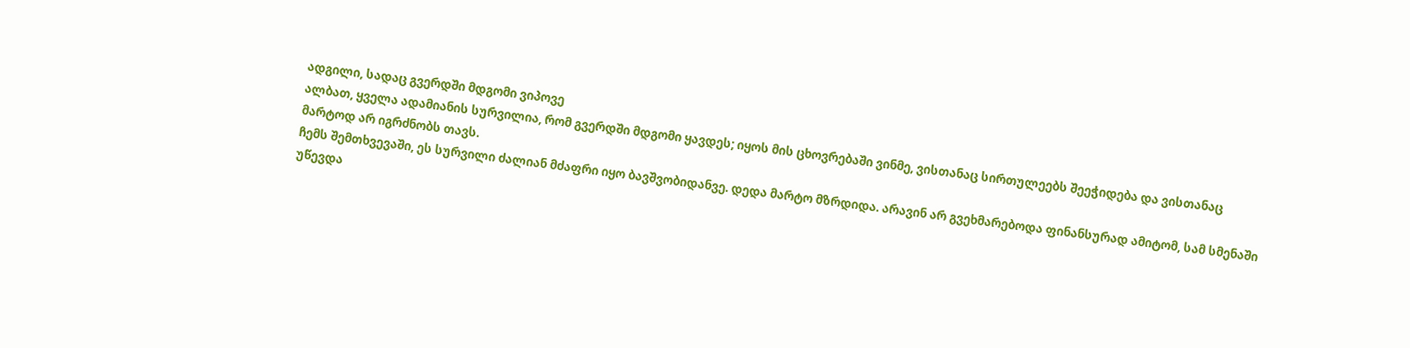ადგილი, სადაც გვერდში მდგომი ვიპოვე
ალბათ, ყველა ადამიანის სურვილია, რომ გვერდში მდგომი ყავდეს; იყოს მის ცხოვრებაში ვინმე, ვისთანაც სირთულეებს შეეჭიდება და ვისთანაც მარტოდ არ იგრძნობს თავს.
ჩემს შემთხვევაში, ეს სურვილი ძალიან მძაფრი იყო ბავშვობიდანვე. დედა მარტო მზრდიდა. არავინ არ გვეხმარებოდა ფინანსურად ამიტომ, სამ სმენაში უწევდა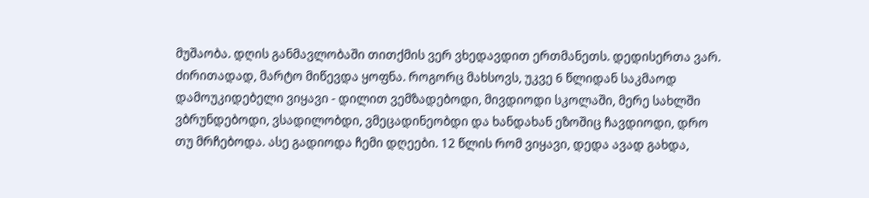მუშაობა. დღის განმავლობაში თითქმის ვერ ვხედავდით ერთმანეთს. დედისერთა ვარ. ძირითადად, მარტო მიწევდა ყოფნა. როგორც მახსოვს, უკვე 6 წლიდან საკმაოდ დამოუკიდებელი ვიყავი - დილით ვემზადებოდი, მივდიოდი სკოლაში, მერე სახლში ვბრუნდებოდი, ვსადილობდი, ვმეცადინეობდი და ხანდახან ეზოშიც ჩავდიოდი, დრო თუ მრჩებოდა. ასე გადიოდა ჩემი დღეები. 12 წლის რომ ვიყავი, დედა ავად გახდა,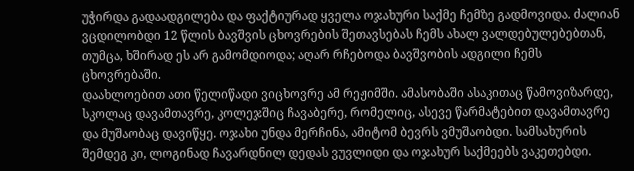უჭირდა გადაადგილება და ფაქტიურად ყველა ოჯახური საქმე ჩემზე გადმოვიდა. ძალიან ვცდილობდი 12 წლის ბავშვის ცხოვრების შეთავსებას ჩემს ახალ ვალდებულებებთან, თუმცა, ხშირად ეს არ გამომდიოდა; აღარ რჩებოდა ბავშვობის ადგილი ჩემს ცხოვრებაში.
დაახლოებით ათი წელიწადი ვიცხოვრე ამ რეჟიმში. ამასობაში ასაკითაც წამოვიზარდე, სკოლაც დავამთავრე, კოლეჯშიც ჩავაბერე, რომელიც, ასევე წარმატებით დავამთავრე და მუშაობაც დავიწყე. ოჯახი უნდა მერჩინა, ამიტომ ბევრს ვმუშაობდი. სამსახურის შემდეგ კი, ლოგინად ჩავარდნილ დედას ვუვლიდი და ოჯახურ საქმეებს ვაკეთებდი.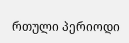რთული პერიოდი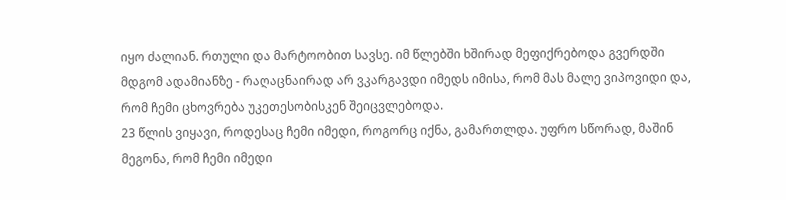იყო ძალიან. რთული და მარტოობით სავსე. იმ წლებში ხშირად მეფიქრებოდა გვერდში მდგომ ადამიანზე - რაღაცნაირად არ ვკარგავდი იმედს იმისა, რომ მას მალე ვიპოვიდი და, რომ ჩემი ცხოვრება უკეთესობისკენ შეიცვლებოდა.
23 წლის ვიყავი, როდესაც ჩემი იმედი, როგორც იქნა, გამართლდა. უფრო სწორად, მაშინ მეგონა, რომ ჩემი იმედი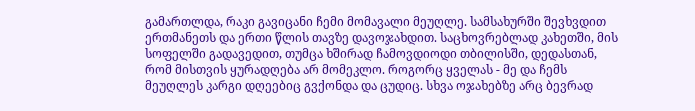გამართლდა, რაკი გავიცანი ჩემი მომავალი მეუღლე. სამსახურში შევხვდით ერთმანეთს და ერთი წლის თავზე დავოჯახდით. საცხოვრებლად კახეთში, მის სოფელში გადავედით, თუმცა ხშირად ჩამოვდიოდი თბილისში, დედასთან, რომ მისთვის ყურადღება არ მომეკლო. როგორც ყველას - მე და ჩემს მეუღლეს კარგი დღეებიც გვქონდა და ცუდიც. სხვა ოჯახებზე არც ბევრად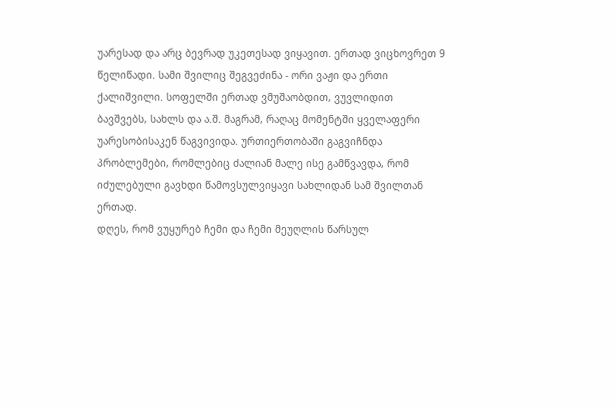უარესად და არც ბევრად უკეთესად ვიყავით. ერთად ვიცხოვრეთ 9 წელიწადი. სამი შვილიც შეგვეძინა - ორი ვაჟი და ერთი ქალიშვილი. სოფელში ერთად ვმუშაობდით, ვუვლიდით ბავშვებს, სახლს და ა.შ. მაგრამ, რაღაც მომენტში ყველაფერი უარესობისაკენ წაგვივიდა. ურთიერთობაში გაგვიჩნდა პრობლემები, რომლებიც ძალიან მალე ისე გამწვავდა, რომ იძულებული გავხდი წამოვსულვიყავი სახლიდან სამ შვილთან ერთად.
დღეს, რომ ვუყურებ ჩემი და ჩემი მეუღლის წარსულ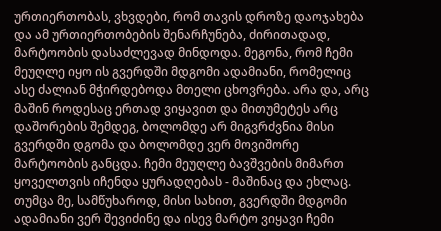ურთიერთობას, ვხვდები, რომ თავის დროზე დაოჯახება და ამ ურთიერთობების შენარჩუნება, ძირითადად, მარტოობის დასაძლევად მინდოდა. მეგონა, რომ ჩემი მეუღლე იყო ის გვერდში მდგომი ადამიანი, რომელიც ასე ძალიან მჭირდებოდა მთელი ცხოვრება. არა და, არც მაშინ როდესაც ერთად ვიყავით და მითუმეტეს არც დაშორების შემდეგ, ბოლომდე არ მიგვრძვნია მისი გვერდში დგომა და ბოლომდე ვერ მოვიშორე მარტოობის განცდა. ჩემი მეუღლე ბავშვების მიმართ ყოველთვის იჩენდა ყურადღებას - მაშინაც და ეხლაც. თუმცა მე, სამწუხაროდ, მისი სახით, გვერდში მდგომი ადამიანი ვერ შევიძინე და ისევ მარტო ვიყავი ჩემი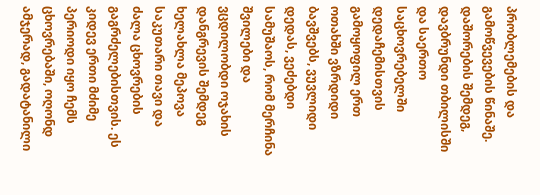პრობლემების და გამოწვევების წინაშე.
დაშორების შემდეგ, დავბრუნდი თბილისში და საერთო საცხოვრებელში დედაჩემისთვის გამოყოფილ ერთ ოთახში ვზრდიდი ბავშვებს, ვუვლიდი დედას, ვეძებდი სამუშაოს, რომ მერჩინა შვილები და ვცდილობდი ოჯახის დანგრევის შემდეგ ხელახლა მეპოვა საკუთარი თავი და ძალა ცხოვრების გაგრძელებისთვის. ეს კიდევ ერთი მძიმე პერიოდი იყო ჩემს ცხოვრებაში, ოღონდ ამჯერად, გადატანილი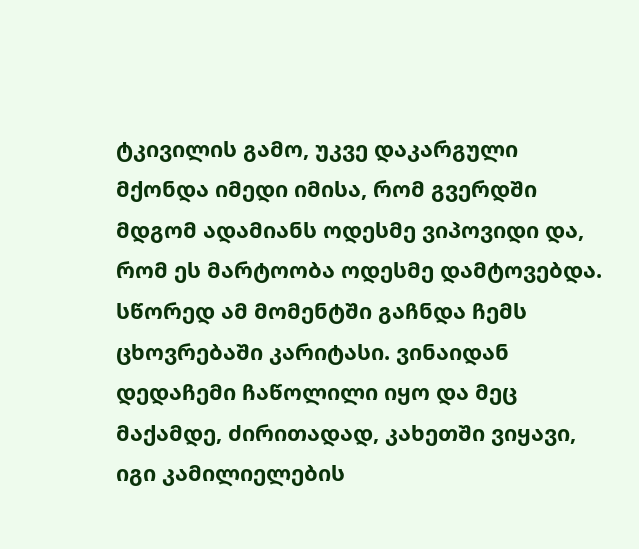ტკივილის გამო, უკვე დაკარგული მქონდა იმედი იმისა, რომ გვერდში მდგომ ადამიანს ოდესმე ვიპოვიდი და, რომ ეს მარტოობა ოდესმე დამტოვებდა.
სწორედ ამ მომენტში გაჩნდა ჩემს ცხოვრებაში კარიტასი. ვინაიდან დედაჩემი ჩაწოლილი იყო და მეც მაქამდე, ძირითადად, კახეთში ვიყავი, იგი კამილიელების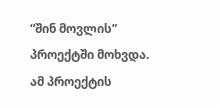“შინ მოვლის” პროექტში მოხვდა. ამ პროექტის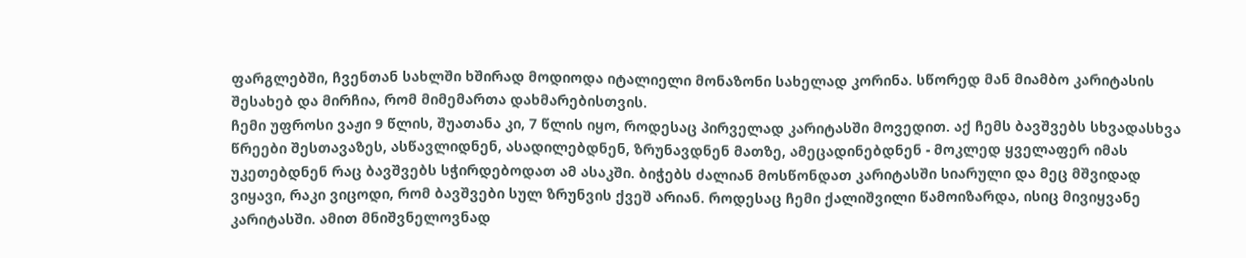ფარგლებში, ჩვენთან სახლში ხშირად მოდიოდა იტალიელი მონაზონი სახელად კორინა. სწორედ მან მიამბო კარიტასის შესახებ და მირჩია, რომ მიმემართა დახმარებისთვის.
ჩემი უფროსი ვაჟი 9 წლის, შუათანა კი, 7 წლის იყო, როდესაც პირველად კარიტასში მოვედით. აქ ჩემს ბავშვებს სხვადასხვა წრეები შესთავაზეს, ასწავლიდნენ, ასადილებდნენ, ზრუნავდნენ მათზე, ამეცადინებდნენ - მოკლედ ყველაფერ იმას უკეთებდნენ რაც ბავშვებს სჭირდებოდათ ამ ასაკში. ბიჭებს ძალიან მოსწონდათ კარიტასში სიარული და მეც მშვიდად ვიყავი, რაკი ვიცოდი, რომ ბავშვები სულ ზრუნვის ქვეშ არიან. როდესაც ჩემი ქალიშვილი წამოიზარდა, ისიც მივიყვანე კარიტასში. ამით მნიშვნელოვნად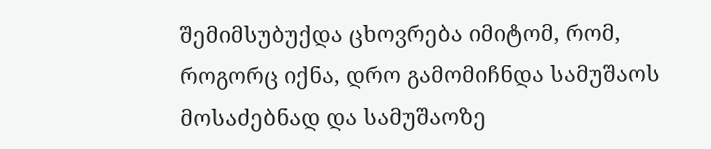შემიმსუბუქდა ცხოვრება იმიტომ, რომ, როგორც იქნა, დრო გამომიჩნდა სამუშაოს მოსაძებნად და სამუშაოზე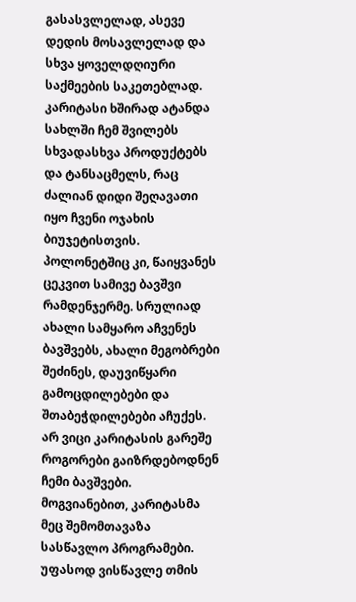გასასვლელად, ასევე დედის მოსავლელად და სხვა ყოველდღიური საქმეების საკეთებლად. კარიტასი ხშირად ატანდა სახლში ჩემ შვილებს სხვადასხვა პროდუქტებს და ტანსაცმელს, რაც ძალიან დიდი შეღავათი იყო ჩვენი ოჯახის ბიუჯეტისთვის. პოლონეტშიც კი, წაიყვანეს ცეკვით სამივე ბავშვი რამდენჯერმე. სრულიად ახალი სამყარო აჩვენეს ბავშვებს, ახალი მეგობრები შეძინეს, დაუვიწყარი გამოცდილებები და შთაბეჭდილებები აჩუქეს. არ ვიცი კარიტასის გარეშე როგორები გაიზრდებოდნენ ჩემი ბავშვები.
მოგვიანებით, კარიტასმა მეც შემომთავაზა სასწავლო პროგრამები. უფასოდ ვისწავლე თმის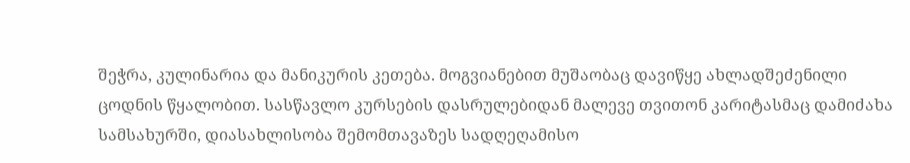შეჭრა, კულინარია და მანიკურის კეთება. მოგვიანებით მუშაობაც დავიწყე ახლადშეძენილი ცოდნის წყალობით. სასწავლო კურსების დასრულებიდან მალევე თვითონ კარიტასმაც დამიძახა სამსახურში, დიასახლისობა შემომთავაზეს სადღეღამისო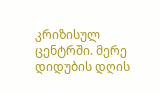კრიზისულ ცენტრში. მერე დიდუბის დღის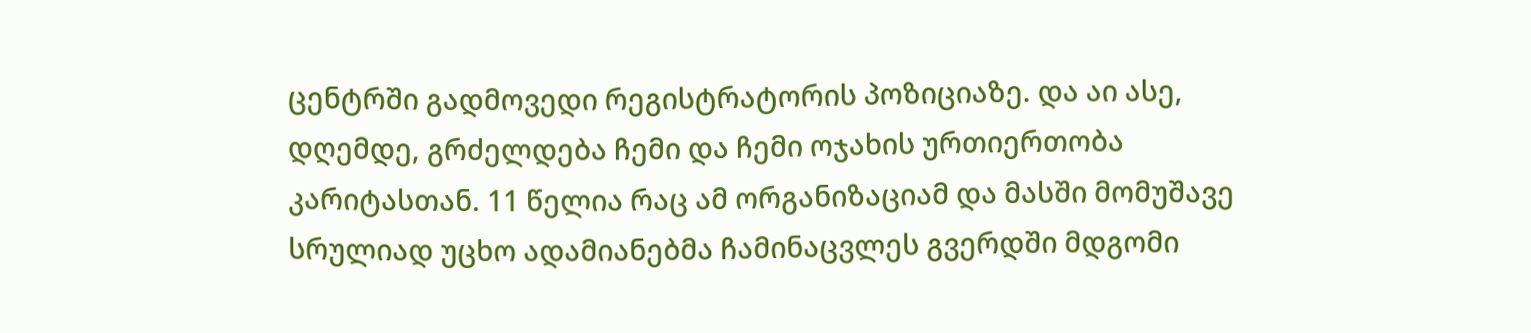ცენტრში გადმოვედი რეგისტრატორის პოზიციაზე. და აი ასე, დღემდე, გრძელდება ჩემი და ჩემი ოჯახის ურთიერთობა კარიტასთან. 11 წელია რაც ამ ორგანიზაციამ და მასში მომუშავე სრულიად უცხო ადამიანებმა ჩამინაცვლეს გვერდში მდგომი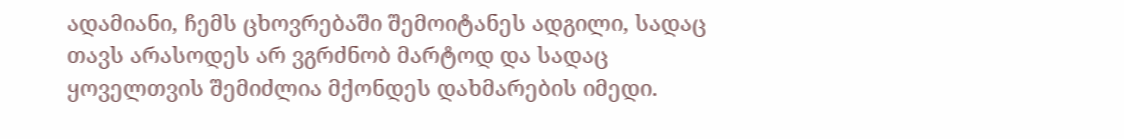ადამიანი, ჩემს ცხოვრებაში შემოიტანეს ადგილი, სადაც თავს არასოდეს არ ვგრძნობ მარტოდ და სადაც ყოველთვის შემიძლია მქონდეს დახმარების იმედი.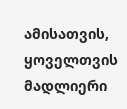ამისათვის, ყოველთვის მადლიერი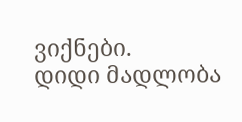ვიქნები.
დიდი მადლობა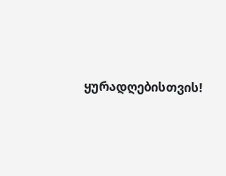ყურადღებისთვის!